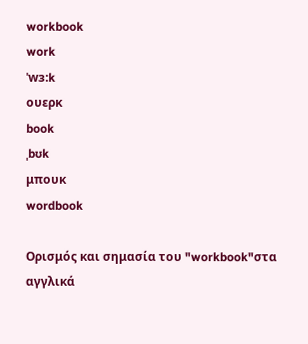workbook
work
ˈwɜ:k
ουερκ
book
ˌbʊk
μπουκ
wordbook

Ορισμός και σημασία του "workbook"στα αγγλικά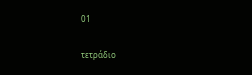01

τετράδιο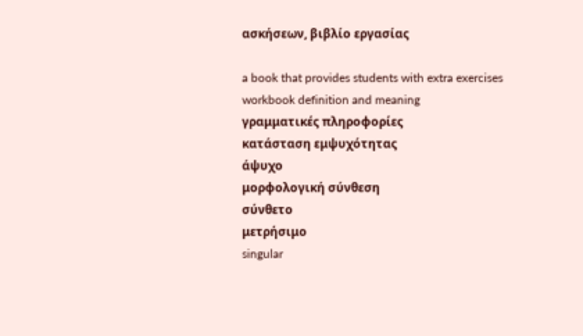ασκήσεων, βιβλίο εργασίας

a book that provides students with extra exercises
workbook definition and meaning
γραμματικές πληροφορίες
κατάσταση εμψυχότητας
άψυχο
μορφολογική σύνθεση
σύνθετο
μετρήσιμο
singular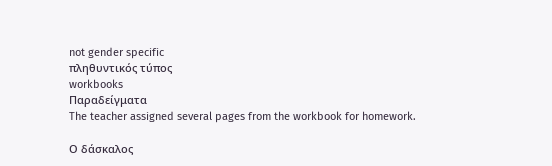not gender specific
πληθυντικός τύπος
workbooks
Παραδείγματα
The teacher assigned several pages from the workbook for homework.

Ο δάσκαλος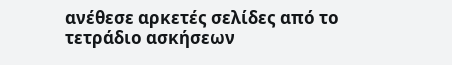ανέθεσε αρκετές σελίδες από το τετράδιο ασκήσεων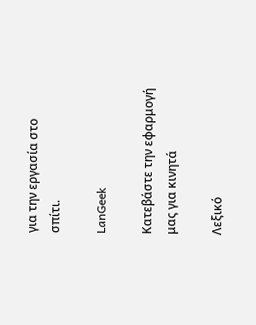για την εργασία στο σπίτι.

LanGeek

Κατεβάστε την εφαρμογή μας για κινητά

Λεξικό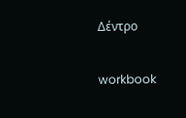Δέντρο

workbook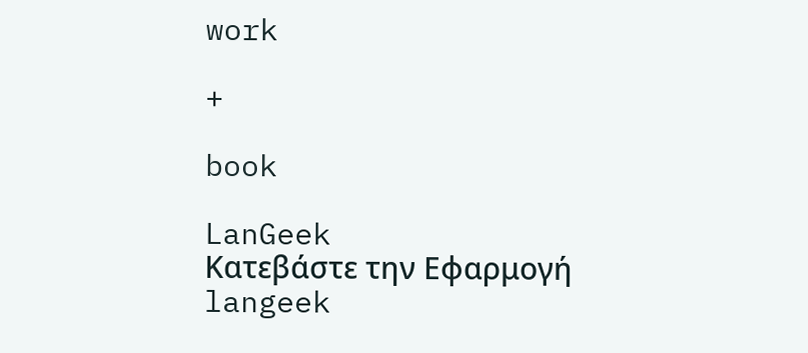work

+

book

LanGeek
Κατεβάστε την Εφαρμογή
langeek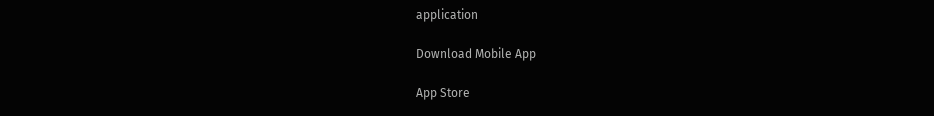application

Download Mobile App

App Store